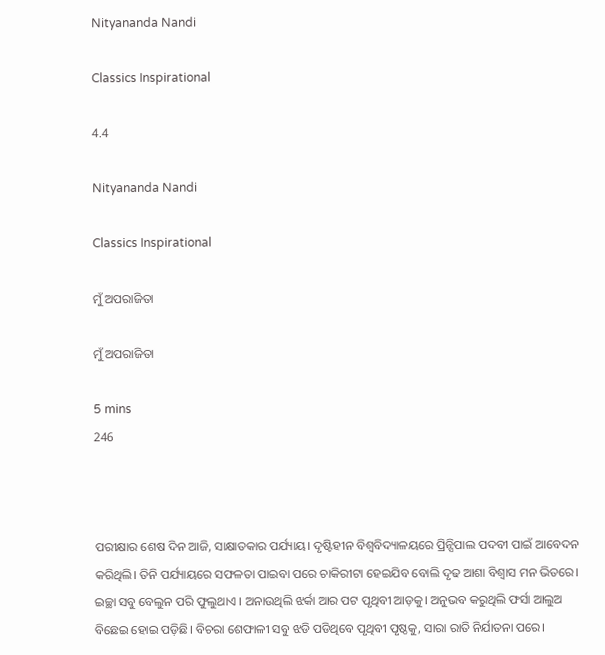Nityananda Nandi

Classics Inspirational

4.4

Nityananda Nandi

Classics Inspirational

ମୁଁ ଅପରାଜିତା

ମୁଁ ଅପରାଜିତା

5 mins
246



ପରୀକ୍ଷାର ଶେଷ ଦିନ ଆଜି, ସାକ୍ଷାତକାର ପର୍ଯ୍ୟାୟ। ଦୃଷ୍ଟିହୀନ ବିଶ୍ୱବିଦ୍ୟାଳୟରେ ପ୍ରିନ୍ସିପାଲ ପଦବୀ ପାଇଁ ଆବେଦନ କରିଥିଲି। ତିନି ପର୍ଯ୍ୟାୟରେ ସଫଳତା ପାଇବା ପରେ ଚାକିରୀଟା ହେଇଯିବ ବୋଲି ଦୃଢ ଆଶା ବିଶ୍ବାସ ମନ ଭିତରେ। ଇଚ୍ଛା ସବୁ ବେଲୁନ ପରି ଫୁଲୁଥାଏ । ଅନାଉଥିଲି ଝର୍କା ଆର ପଟ ପୃଥିବୀ ଆଡ଼କୁ। ଅନୁଭବ କରୁଥିଲି ଫର୍ସା ଆଲୁଅ ବିଛେଇ ହୋଇ ପଡ଼ିଛି। ବିଚରା ଶେଫାଳୀ ସବୁ ଝଡି ପଡିଥିବେ ପୃଥିବୀ ପୃଷ୍ଠକୁ, ସାରା ରାତି ନିର୍ଯାତନା ପରେ।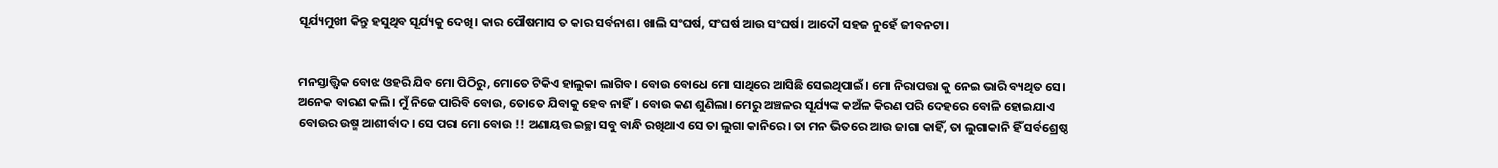ସୂର୍ଯ୍ୟମୁଖୀ କିନ୍ତୁ ହସୁଥିବ ସୂର୍ଯ୍ୟକୁ ଦେଖି। କାର ପୌଷମାସ ତ କାର ସର୍ବନାଶ। ଖାଲି ସଂଘର୍ଷ, ସଂଘର୍ଷ ଆଉ ସଂଘର୍ଷ। ଆଦୌ ସହଜ ନୁହେଁ ଜୀବନଟା।


ମନସ୍ତାତ୍ତ୍ୱିକ ବୋଝ ଓହରି ଯିବ ମୋ ପିଠିରୁ, ମୋତେ ଟିକିଏ ହାଲୁକା ଲାଗିବ। ବୋଉ ବୋଧେ ମୋ ସାଥିରେ ଆସିଛି ସେଇଥିପାଇଁ। ମୋ ନିରାପତ୍ତା କୁ ନେଇ ଭାରି ବ୍ୟଥିତ ସେ। ଅନେକ ବାରଣ କଲି। ମୁଁ ନିଜେ ପାରିବି ବୋଉ, ତୋତେ ଯିବାକୁ ହେବ ନାହିଁ। ବୋଉ କଣ ଶୁଣିଲା। ମେରୁ ଅଞ୍ଚଳର ସୂର୍ଯ୍ୟଙ୍କ କଅଁଳ କିରଣ ପରି ଦେହରେ ବୋଳି ହୋଇଯାଏ ବୋଉର ଉଷ୍ମ ଆଶୀର୍ବାଦ। ସେ ପରା ମୋ ବୋଉ !! ଅଣାୟତ୍ତ ଇଚ୍ଛା ସବୁ ବାନ୍ଧି ରଖିଥାଏ ସେ ତା ଲୁଗା କାନିରେ। ତା ମନ ଭିତରେ ଆଉ ଜାଗା କାହିଁ, ତା ଲୁଗାକାନି ହିଁ ସର୍ବଶ୍ରେଷ୍ଠ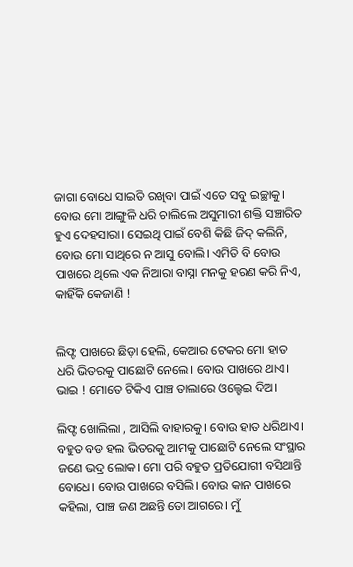ଜାଗା ବୋଧେ ସାଇତି ରଖିବା ପାଇଁ ଏତେ ସବୁ ଇଚ୍ଛାକୁ। ବୋଉ ମୋ ଆଙ୍ଗୁଳି ଧରି ଚାଲିଲେ ଅସୁମାରୀ ଶକ୍ତି ସଞ୍ଚାରିତ ହୁଏ ଦେହସାରା। ସେଇଥି ପାଇଁ ବେଶି କିଛି ଜିଦ୍ କଲିନି, ବୋଉ ମୋ ସାଥିରେ ନ ଆସୁ ବୋଲି। ଏମିତି ବି ବୋଉ ପାଖରେ ଥିଲେ ଏକ ନିଆରା ବାସ୍ନା ମନକୁ ହରଣ କରି ନିଏ, କାହିଁକି କେଜାଣି !


ଲିଫ୍ଟ ପାଖରେ ଛିଡ଼ା ହେଲି, କେଆର ଟେକର ମୋ ହାତ ଧରି ଭିତରକୁ ପାଛୋଟି ନେଲେ। ବୋଉ ପାଖରେ ଥାଏ। ଭାଇ ! ମୋତେ ଟିକିଏ ପାଞ୍ଚ ତାଲାରେ ଓଲ୍ହେଇ ଦିଅ।

ଲିଫ୍ଟ ଖୋଲିଲା , ଆସିଲି ବାହାରକୁ। ବୋଉ ହାତ ଧରିଥାଏ। ବହୁତ ବଡ ହଲ ଭିତରକୁ ଆମକୁ ପାଛୋଟି ନେଲେ ସଂସ୍ଥାର ଜଣେ ଭଦ୍ର ଲୋକ। ମୋ ପରି ବହୁତ ପ୍ରତିଯୋଗୀ ବସିଥାନ୍ତି ବୋଧେ। ବୋଉ ପାଖରେ ବସିଲି। ବୋଉ କାନ ପାଖରେ କହିଲା, ପାଞ୍ଚ ଜଣ ଅଛନ୍ତି ତୋ ଆଗରେ। ମୁଁ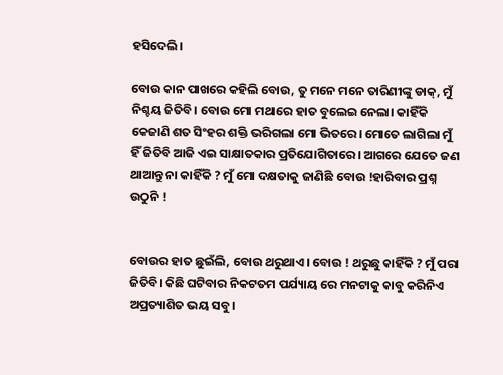ହସିଦେଲି।

ବୋଉ କାନ ପାଖରେ କହିଲି ବୋଉ, ତୁ ମନେ ମନେ ତାରିଣୀଙ୍କୁ ଡାକ୍, ମୁଁ ନିଶ୍ଚୟ ଜିତିବି। ବୋଉ ମୋ ମଥାରେ ହାତ ବୁଲେଇ ନେଲା। କାହିଁକି କେଜାଣି ଶତ ସିଂହର ଶକ୍ତି ଭରିଗଲା ମୋ ଭିତରେ। ମୋତେ ଲାଗିଲା ମୁଁ ହିଁ ଜିତିବି ଆଜି ଏଇ ସାକ୍ଷାତକାର ପ୍ରତିଯୋଗିତାରେ। ଆଗରେ ଯେତେ ଜଣ ଥାଆନ୍ତୁ ନା କାହିଁକି ? ମୁଁ ମୋ ଦକ୍ଷତାକୁ ଜାଣିଛି ବୋଉ !ହାରିବାର ପ୍ରଶ୍ନ ଉଠୁନି !


ବୋଉର ହାତ ଛୁଇଁଲି, ବୋଉ ଥରୁଥାଏ। ବୋଉ ! ଥରୁଛୁ କାହିଁକି ? ମୁଁ ପରା ଜିତିବି। କିଛି ଘଟିବାର ନିକଟତମ ପର୍ଯ୍ୟାୟ ରେ ମନଟାକୁ କାବୁ କରିନିଏ ଅପ୍ରତ୍ୟାଶିତ ଭୟ ସବୁ।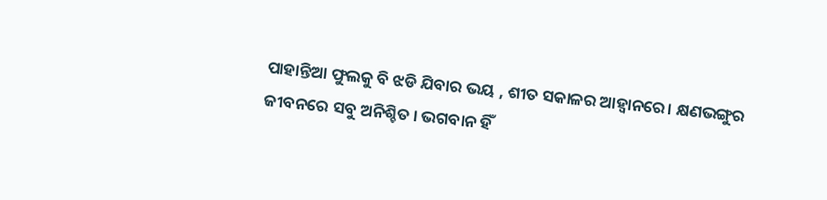ପାହାନ୍ତିଆ ଫୁଲକୁ ବି ଝଡି ଯିବାର ଭୟ , ଶୀତ ସକାଳର ଆହ୍ବାନରେ। କ୍ଷଣଭଙ୍ଗୁର ଜୀବନରେ ସବୁ ଅନିଶ୍ଚିତ । ଭଗବାନ ହିଁ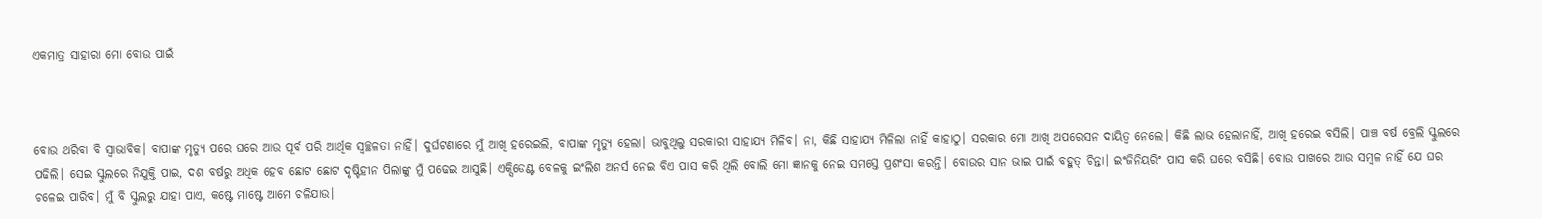ଏକମାତ୍ର ସାହାରା ମୋ ବୋଉ ପାଇଁ



ବୋଉ ଥରିବା ବି ସ୍ଵାଭାବିକ। ବାପାଙ୍କ ମୃତ୍ୟୁ ପରେ ଘରେ ଆଉ ପୂର୍ବ ପରି ଆର୍ଥିକ ସ୍ଵଚ୍ଛଳତା ନାହିଁ। ଦୁର୍ଘଟଣାରେ ମୁଁ ଆଖି ହରେଇଲି, ବାପାଙ୍କ ମୃତ୍ୟୁ ହେଲା। ଭାବୁଥିଲୁ ସରକାରୀ ସାହାଯ୍ୟ ମିଳିବ। ନା, କିଛି ସାହାଯ୍ୟ ମିଳିଲା ନାହିଁ କାହାଠୁ। ସରକାର ମୋ ଆଖି ଅପରେସନ ଦାୟିତ୍ଵ ନେଲେ। କିଛି ଲାଭ ହେଲାନାହିଁ, ଆଖି ହରେଇ ବସିଲି। ପାଞ୍ଚ ବର୍ଷ ବ୍ରେଲି ସ୍କୁଲରେ ପଢିଲି। ସେଇ ସ୍କୁଲରେ ନିଯୁକ୍ତି ପାଇ, ଦଶ ବର୍ଷରୁ ଅଧିକ ହେବ ଛୋଟ ଛୋଟ ଦୃଷ୍ଟିହୀନ ପିଲାଙ୍କୁ ମୁଁ ପଢେଇ ଆସୁଛି। ଏକ୍ସିଡେଣ୍ଟ ବେଳକୁ ଇଂଲିଶ ଅନର୍ସ ନେଇ ବିଏ ପାସ କରି ଥିଲି ବୋଲି ମୋ ଜ୍ଞାନକୁ ନେଇ ସମସ୍ତେ ପ୍ରଶଂସା କରନ୍ତି। ବୋଉର ସାନ ଭାଇ ପାଇଁ ବହୁତ୍ ଚିନ୍ତା। ଇଂଜିନିୟରିଂ ପାସ କରି ଘରେ ବସିଛି। ବୋଉ ପାଖରେ ଆଉ ସମ୍ବଳ ନାହିଁ ଯେ ଘର ଚଳେଇ ପାରିବ। ମୁଁ ବି ସ୍କୁଲରୁ ଯାହା ପାଏ, କଷ୍ଟେ ମାଷ୍ଟେ ଆମେ ଚଳିଯାଉ।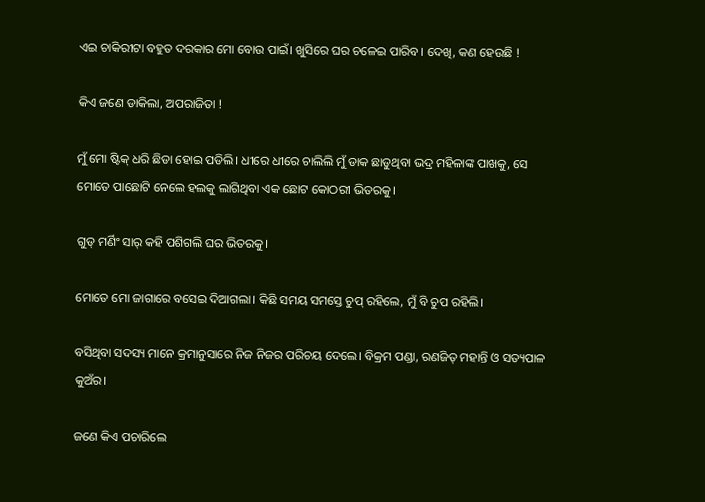ଏଇ ଚାକିରୀଟା ବହୁତ ଦରକାର ମୋ ବୋଉ ପାଇଁ। ଖୁସିରେ ଘର ଚଳେଇ ପାରିବ। ଦେଖି, କଣ ହେଉଛି !

କିଏ ଜଣେ ଡାକିଲା, ଅପରାଜିତା !

ମୁଁ ମୋ ଷ୍ଟିକ୍ ଧରି ଛିଡା ହୋଇ ପଡିଲି। ଧୀରେ ଧୀରେ ଚାଲିଲି ମୁଁ ଡାକ ଛାଡୁଥିବା ଭଦ୍ର ମହିଳାଙ୍କ ପାଖକୁ, ସେ ମୋତେ ପାଛୋଟି ନେଲେ ହଲକୁ ଲାଗିଥିବା ଏକ ଛୋଟ କୋଠରୀ ଭିତରକୁ।

ଗୁଡ୍ ମର୍ଣିଂ ସାର୍ କହି ପଶିଗଲି ଘର ଭିତରକୁ।

ମୋତେ ମୋ ଜାଗାରେ ବସେଇ ଦିଆଗଲା। କିଛି ସମୟ ସମସ୍ତେ ଚୁପ୍ ରହିଲେ, ମୁଁ ବି ଚୁପ ରହିଲି।

ବସିଥିବା ସଦସ୍ୟ ମାନେ କ୍ରମାନୁସାରେ ନିଜ ନିଜର ପରିଚୟ ଦେଲେ। ବିକ୍ରମ ପଣ୍ଡା, ରଣଜିତ୍ ମହାନ୍ତି ଓ ସତ୍ୟପାଳ କୁଅଁର।

ଜଣେ କିଏ ପଚାରିଲେ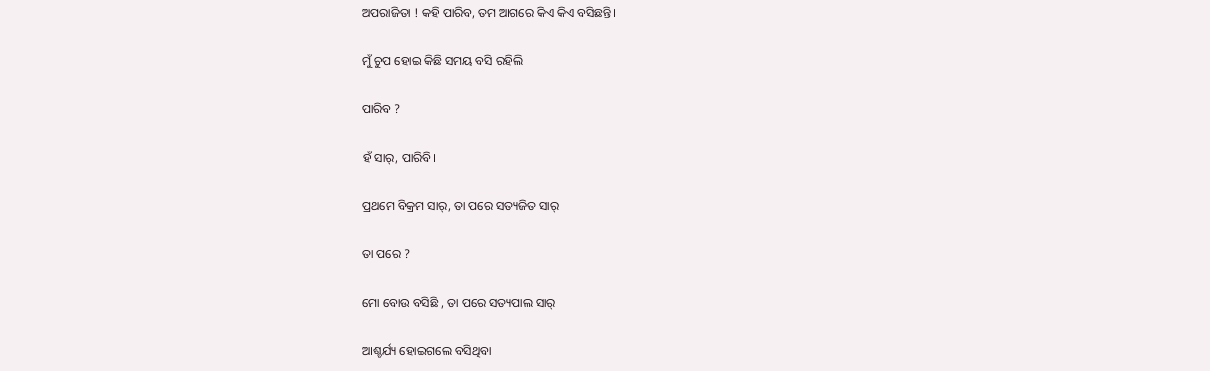ଅପରାଜିତା ! କହି ପାରିବ, ତମ ଆଗରେ କିଏ କିଏ ବସିଛନ୍ତି।

ମୁଁ ଚୁପ ହୋଇ କିଛି ସମୟ ବସି ରହିଲି

ପାରିବ ?

ହଁ ସାର୍, ପାରିବି।

ପ୍ରଥମେ ବିକ୍ରମ ସାର୍, ତା ପରେ ସତ୍ୟଜିତ ସାର୍

ତା ପରେ ?

ମୋ ବୋଉ ବସିଛି , ତା ପରେ ସତ୍ୟପାଲ ସାର୍

ଆଶ୍ଚର୍ଯ୍ୟ ହୋଇଗଲେ ବସିଥିବା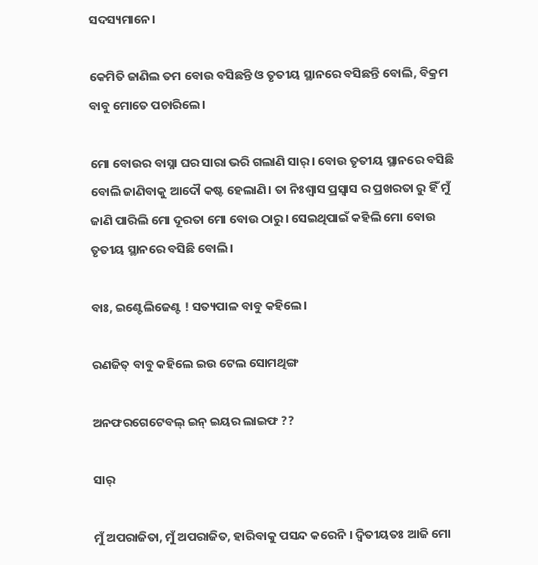ସଦସ୍ୟମାନେ।

କେମିତି ଜାଣିଲ ତମ ବୋଉ ବସିଛନ୍ତି ଓ ତୃତୀୟ ସ୍ଥାନରେ ବସିଛନ୍ତି ବୋଲି, ବିକ୍ରମ ବାବୁ ମୋତେ ପଚାରିଲେ।

ମୋ ବୋଉର ବାସ୍ନା ଘର ସାରା ଭରି ଗଲାଣି ସାର୍। ବୋଉ ତୃତୀୟ ସ୍ଥାନରେ ବସିଛି ବୋଲି ଜାଣିବାକୁ ଆଦୌ କଷ୍ଟ ହେଲାଣି। ତା ନିଃଶ୍ବାସ ପ୍ରସ୍ୱାସ ର ପ୍ରଖରତା ରୁ ହିଁ ମୁଁ ଜାଣି ପାରିଲି ମୋ ଦୂରତା ମୋ ବୋଉ ଠାରୁ। ସେଇଥିପାଇଁ କହିଲି ମୋ ବୋଉ ତୃତୀୟ ସ୍ଥାନରେ ବସିଛି ବୋଲି।

ବାଃ, ଇଣ୍ଟେଲିଜେଣ୍ଟ ! ସତ୍ୟପାଳ ବାବୁ କହିଲେ।

ରଣଜିତ୍ ବାବୁ କହିଲେ ଇଉ ଟେଲ ସୋମଥିଙ୍ଗ

ଅନଫରଗେଟେବଲ୍ ଇନ୍ ଇୟର ଲାଇଫ ??

ସାର୍

ମୁଁ ଅପରାଜିତା, ମୁଁ ଅପରାଜିତ, ହାରିବାକୁ ପସନ୍ଦ କରେନି । ଦ୍ବିତୀୟତଃ ଆଜି ମୋ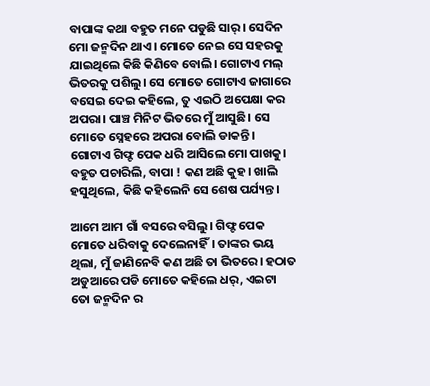ବାପାଙ୍କ କଥା ବହୁତ ମନେ ପଡୁଛି ସାର୍। ସେଦିନ ମୋ ଜନ୍ମଦିନ ଥାଏ। ମୋତେ ନେଇ ସେ ସହରକୁ ଯାଇଥିଲେ କିଛି କିଣିବେ ବୋଲି। ଗୋଟାଏ ମଲ୍ ଭିତରକୁ ପଶିଲୁ। ସେ ମୋତେ ଗୋଟାଏ ଜାଗାରେ ବସେଇ ଦେଇ କହିଲେ, ତୁ ଏଇଠି ଅପେକ୍ଷା କର ଅପରା। ପାଞ୍ଚ ମିନିଟ ଭିତରେ ମୁଁ ଆସୁଛି। ସେ ମୋତେ ସ୍ନେହରେ ଅପରା ବୋଲି ଡାକନ୍ତି। ଗୋଟାଏ ଗିଫ୍ଟ ପେକ ଧରି ଆସିଲେ ମୋ ପାଖକୁ। ବହୁତ ପଚାରିଲି, ବାପା ! କଣ ଅଛି କୁହ। ଖାଲି ହସୁଥିଲେ, କିଛି କହିଲେନି ସେ ଶେଷ ପର୍ଯ୍ୟନ୍ତ।

ଆମେ ଆମ ଗାଁ ବସରେ ବସିଲୁ। ଗିଫ୍ଟ ପେକ ମୋତେ ଧରିବାକୁ ଦେଲେନାହିଁ। ତାଙ୍କର ଭୟ ଥିଲା, ମୁଁ ଜାଣିନେବି କଣ ଅଛି ତା ଭିତରେ। ହଠାତ ଅଡୁଆରେ ପଡି ମୋତେ କହିଲେ ଧର୍, ଏଇଟା ତୋ ଜନ୍ମଦିନ ର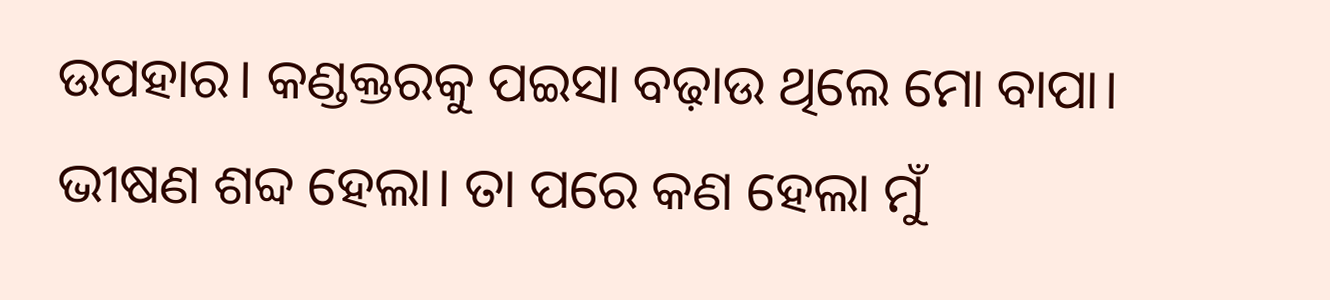ଉପହାର। କଣ୍ଡକ୍ତରକୁ ପଇସା ବଢ଼ାଉ ଥିଲେ ମୋ ବାପା। ଭୀଷଣ ଶବ୍ଦ ହେଲା। ତା ପରେ କଣ ହେଲା ମୁଁ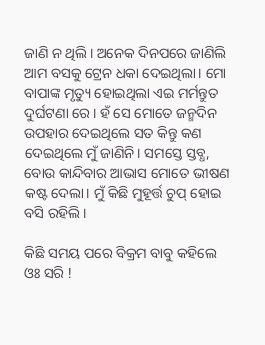ଜାଣି ନ ଥିଲି। ଅନେକ ଦିନପରେ ଜାଣିଲି ଆମ ବସକୁ ଟ୍ରେନ ଧକା ଦେଇଥିଲା। ମୋ ବାପାଙ୍କ ମୃତ୍ୟୁ ହୋଇଥିଲା ଏଇ ମର୍ମନ୍ତୁତ ଦୁର୍ଘଟଣା ରେ। ହଁ ସେ ମୋତେ ଜନ୍ମଦିନ ଉପହାର ଦେଇଥିଲେ ସତ କିନ୍ତୁ କଣ ଦେଇଥିଲେ ମୁଁ ଜାଣିନି। ସମସ୍ତେ ସ୍ତବ୍ଧ, ବୋଉ କାନ୍ଦିବାର ଆଭାସ ମୋତେ ଭୀଷଣ କଷ୍ଟ ଦେଲା। ମୁଁ କିଛି ମୁହୂର୍ତ୍ତ ଚୁପ୍ ହୋଇ ବସି ରହିଲି।

କିଛି ସମୟ ପରେ ବିକ୍ରମ ବାବୁ କହିଲେ ଓଃ ସରି !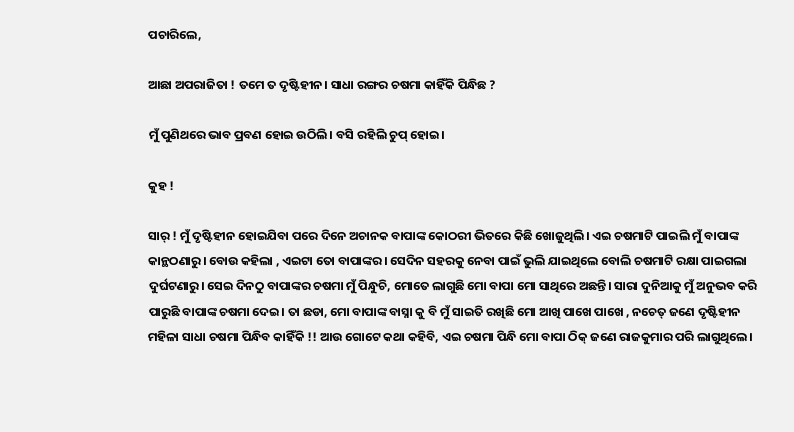ପଚାରିଲେ,

ଆଛା ଅପରାଜିତା ! ତମେ ତ ଦୃଷ୍ଟିହୀନ। ସାଧା ରଙ୍ଗର ଚଷମା କାହିଁକି ପିନ୍ଧିଛ ?

ମୁଁ ପୁଣିଥରେ ଭାବ ପ୍ରବଣ ହୋଇ ଉଠିଲି। ବସି ରହିଲି ଚୁପ୍ ହୋଇ।

କୁହ !

ସାର୍ ! ମୁଁ ଦୃଷ୍ଟିହୀନ ହୋଇଯିବା ପରେ ଦିନେ ଅଚାନକ ବାପାଙ୍କ କୋଠରୀ ଭିତରେ କିଛି ଖୋଜୁଥିଲି। ଏଇ ଚଷମାଟି ପାଇଲି ମୁଁ ବାପାଙ୍କ କାନ୍ଥଠଣାରୁ। ବୋଉ କହିଲା , ଏଇଟା ତୋ ବାପାଙ୍କର। ସେଦିନ ସହରକୁ ନେବା ପାଇଁ ଭୁଲି ଯାଇଥିଲେ ବୋଲି ଚଷମାଟି ରକ୍ଷା ପାଇଗଲା ଦୁର୍ଘଟଣାରୁ। ସେଇ ଦିନଠୁ ବାପାଙ୍କର ଚଷମା ମୁଁ ପିନ୍ଧୁଚି, ମୋତେ ଲାଗୁଛି ମୋ ବାପା ମୋ ସାଥିରେ ଅଛନ୍ତି। ସାରା ଦୁନିଆକୁ ମୁଁ ଅନୁଭବ କରି ପାରୁଛି ବାପାଙ୍କ ଚଷମା ଦେଇ। ତା ଛଡା, ମୋ ବାପାଙ୍କ ବାସ୍ନା କୁ ବି ମୁଁ ସାଇତି ରଖିଛି ମୋ ଆଖି ପାଖେ ପାଖେ , ନଚେତ୍ ଜଣେ ଦୃଷ୍ଟିହୀନ ମହିଳା ସାଧା ଚଷମା ପିନ୍ଧିବ କାହିଁକି !! ଆଉ ଗୋଟେ କଥା କହିବି, ଏଇ ଚଷମା ପିନ୍ଧି ମୋ ବାପା ଠିକ୍ ଜଣେ ରାଜକୁମାର ପରି ଲାଗୁଥିଲେ।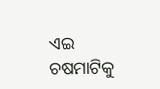ଏଇ ଚଷମାଟିକୁ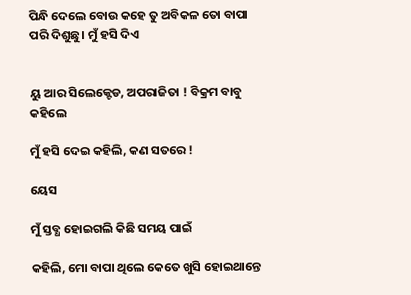ପିନ୍ଧି ଦେଲେ ବୋଉ କହେ ତୁ ଅବିକଳ ତୋ ବାପା ପରି ଦିଶୁଛୁ। ମୁଁ ହସି ଦିଏ


ୟୁ ଆର ସିଲେକ୍ଟେଡ, ଅପରାଜିତା ! ବିକ୍ରମ ବାବୁ କହିଲେ

ମୁଁ ହସି ଦେଇ କହିଲି, କଣ ସତରେ !

ୟେସ

ମୁଁ ସ୍ତବ୍ଧ ହୋଇଗଲି କିଛି ସମୟ ପାଇଁ

କହିଲି, ମୋ ବାପା ଥିଲେ କେତେ ଖୁସି ହୋଇଥାନ୍ତେ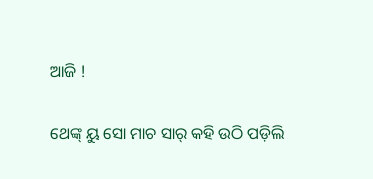ଆଜି !

ଥେଙ୍କ୍ ୟୁ ସୋ ମାଚ ସାର୍ କହି ଉଠି ପଡ଼ିଲି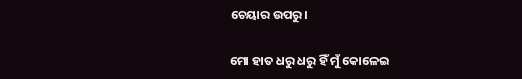ଚେୟାର ଉପରୁ।

ମୋ ହାତ ଧରୁ ଧରୁ ହିଁ ମୁଁ କୋଳେଇ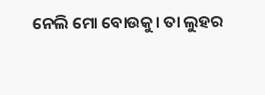ନେଲି ମୋ ବୋଉକୁ। ତା ଲୁହର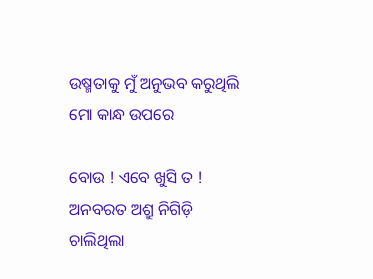ଉଷ୍ମତାକୁ ମୁଁ ଅନୁଭବ କରୁଥିଲି ମୋ କାନ୍ଧ ଉପରେ

ବୋଉ ! ଏବେ ଖୁସି ତ ! ଅନବରତ ଅଶ୍ରୁ ନିଗିଡ଼ି ଚାଲିଥିଲା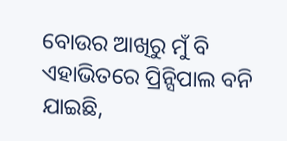ବୋଉର ଆଖିରୁ ମୁଁ ବି ଏହାଭିତରେ ପ୍ରିନ୍ସିପାଲ ବନି ଯାଇଛି,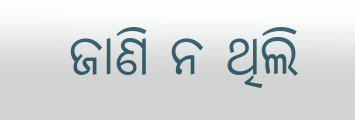ଜାଣି ନ ଥିଲି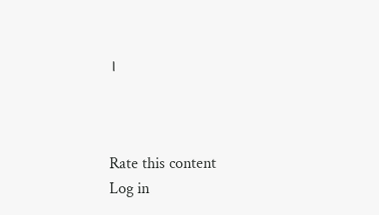।



Rate this content
Log in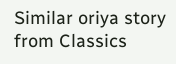Similar oriya story from Classics